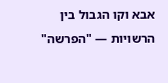אבא וקו הגבול בין הרשויות — "הפרשה"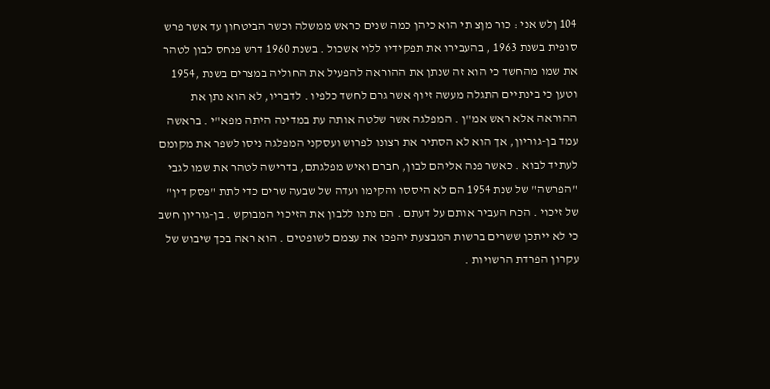104 ןלש אני : כור מןצ תי הוא כיהן כמה שנים כראש ממשלה וכשר הביטחון עד אשר פרש סופית בשנת 1963 , בהעבירו את תפקידיו ללוי אשכול . בשנת 1960 דרש פנחס לבון לטהר את שמו מהחשד כי הוא זה שנתן את ההוראה להפעיל את החוליה במצרים בשנת ,1954 וטען כי בינתיים התגלה מעשה זיוף אשר גרם לחשד כלפיו . לדבריו, לא הוא נתן את ההוראה אלא ראש אמ"ן . המפלגה אשר שלטה אותה עת במדינה היתה מפא"י . בראשה עמד בן-גוריון, אך הוא לא הסתיר את רצונו לפרוש ועסקני המפלגה ניסו לשפר את מקומם לעתיד לבוא . כאשר פנה אליהם לבון, חברם ואיש מפלגתם, בדרישה לטהר את שמו לגבי "הפרשה" של שנת 1954 הם לא היססו והקימו ועדה של שבעה שרים כדי לתת "פסק דין" של זיכוי . הכח העביר אותם על דעתם . הם נתנו ללבון את הזיכוי המבוקש . בן-גוריון חשב כי לא ייתכן ששרים ברשות המבצעת יהפכו את עצמם לשופטים . הוא ראה בכך שיבוש של עקרון הפרדת הרשויות .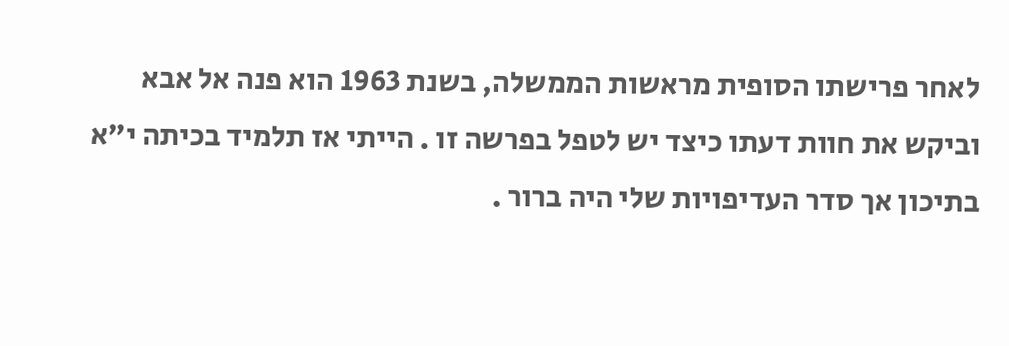לאחר פרישתו הסופית מראשות הממשלה, בשנת 1963 הוא פנה אל אבא וביקש את חוות דעתו כיצד יש לטפל בפרשה זו . הייתי אז תלמיד בכיתה י"א בתיכון אך סדר העדיפויות שלי היה ברור .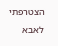הצטרפתי לאבא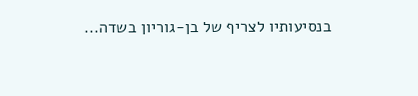בנסיעותיו לצריף של בן-גוריון בשדה...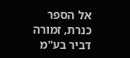אל הספר
כנרת, זמורה דביר בע"מ